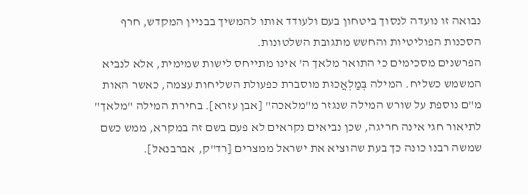נבואה זו נועדה לנסוך ביטחון בעם ולעודד אותו להמשיך בבניין המקדש, חרף הסכנות הפוליטיות והחשש מתגובת השלטונות.
הפרשנים מסכימים כי התואר מלאך ה' אינו מתייחס לישות שמימית, אלא לנביא המשמש כשליח. המילה בְּמַלְאֲכוּת מוסברת כפעולת השליחות עצמה, כאשר האות מ"ם נוספת על שורש המילה שנגזר מ"מלאכה" [אבן עזרא]. בחירת המילה "מלאך" לתיאור חגי אינה חריגה, שכן נביאים נקראים לא פעם בשם זה במקרא, ממש כשם שמשה רבנו כונה כך בעת שהוציא את ישראל ממצרים [רד"ק, אברבנאל].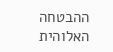ההבטחה האלוהית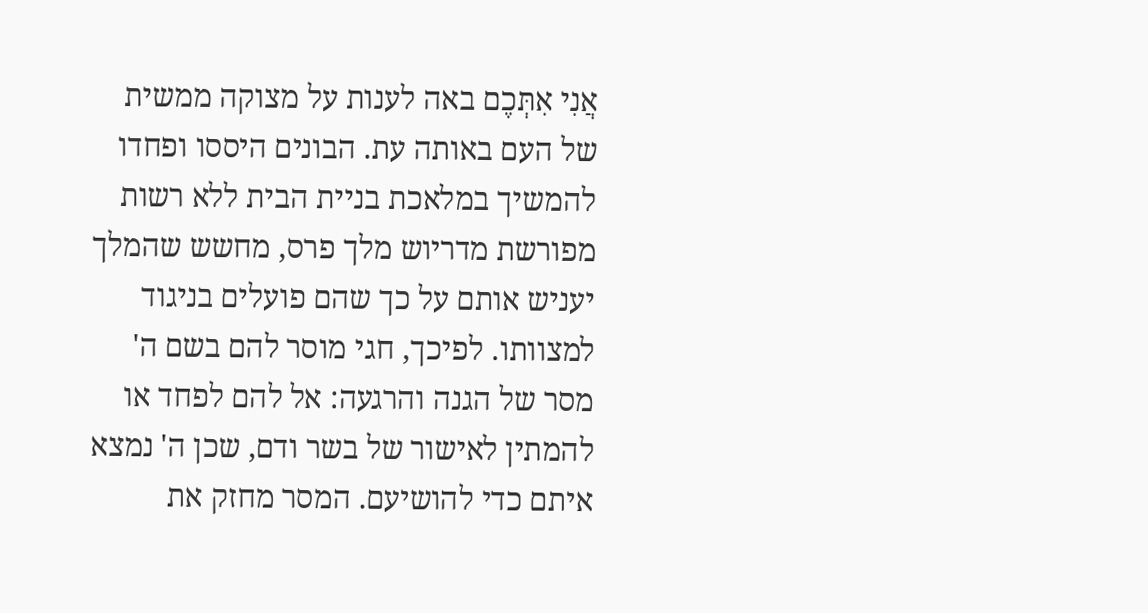אֲנִי אִתְּכֶם באה לענות על מצוקה ממשית של העם באותה עת. הבונים היססו ופחדו להמשיך במלאכת בניית הבית ללא רשות מפורשת מדריוש מלך פרס, מחשש שהמלך יעניש אותם על כך שהם פועלים בניגוד למצוותו. לפיכך, חגי מוסר להם בשם ה' מסר של הגנה והרגעה: אל להם לפחד או להמתין לאישור של בשר ודם, שכן ה' נמצא איתם כדי להושיעם. המסר מחזק את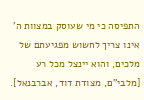התפיסה כי מי שעוסק במצוות ה' אינו צריך לחשוש מפגיעתם של מלכים, והוא יינצל מכל רע [מלבי"ם, מצודת דוד, אברבנאל].